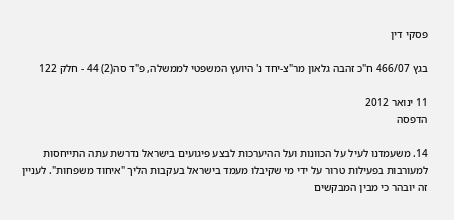פסקי דין

בגץ 466/07 ח"כ זהבה גלאון מר"צ-יחד נ' היועץ המשפטי לממשלה, פ"ד סה(2) 44 - חלק 122

11 ינואר 2012
הדפסה

14. משעמדנו לעיל על הכוונות ועל ההיערכות לבצע פיגועים בישראל נדרשת עתה התייחסות למעורבות בפעילות טרור על ידי מי שקיבלו מעמד בישראל בעקבות הליך "איחוד משפחות". לעניין זה יובהר כי מבין המבקשים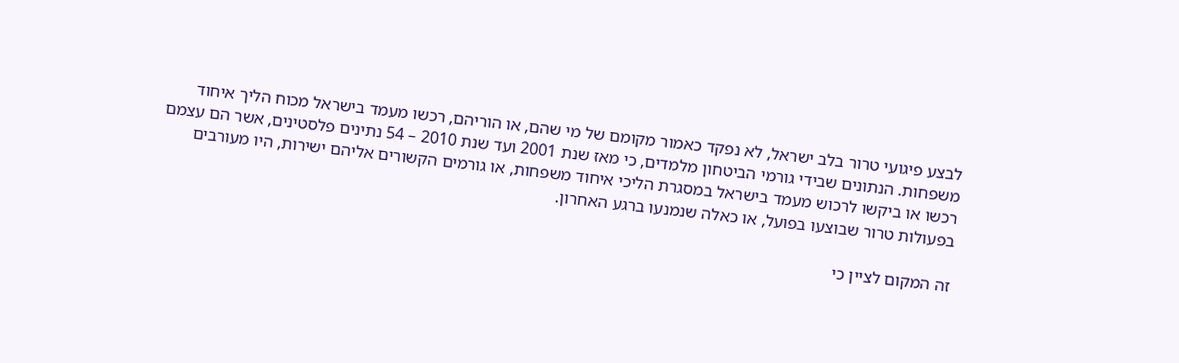לבצע פיגועי טרור בלב ישראל, לא נפקד כאמור מקומם של מי שהם, או הוריהם, רכשו מעמד בישראל מכוח הליך איחוד משפחות. הנתונים שבידי גורמי הביטחון מלמדים, כי מאז שנת 2001 ועד שנת 2010 – 54 נתינים פלסטינים, אשר הם עצמם רכשו או ביקשו לרכוש מעמד בישראל במסגרת הליכי איחוד משפחות, או גורמים הקשורים אליהם ישירות, היו מעורבים בפעולות טרור שבוצעו בפועל, או כאלה שנמנעו ברגע האחרון.

זה המקום לציין כי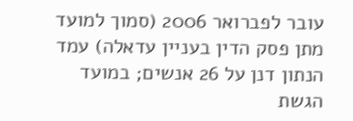עובר לפברואר 2006 (סמוך למועד מתן פסק הדין בעניין עדאלה) עמד הנתון דנן על 26 אנשים; במועד הגשת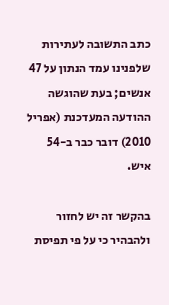כתב התשובה לעתירות שלפנינו עמד הנתון על 47 אנשים; בעת שהוגשה ההודעה המעדכנת (אפריל 2010) דובר כבר ב-54 איש.

בהקשר זה יש לחזור ולהבהיר כי על פי תפיסת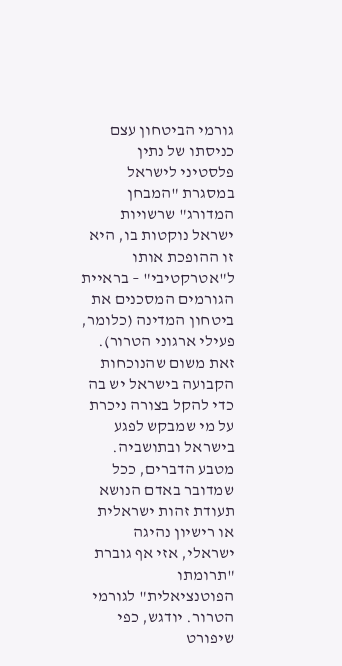גורמי הביטחון עצם כניסתו של נתין פלסטיני לישראל במסגרת "המבחן המדורג" שרשויות ישראל נוקטות בו, היא זו ההופכת אותו ל"אטרקטיבי" – בראיית הגורמים המסכנים את ביטחון המדינה (כלומר, פעילי ארגוני הטרור). זאת משום שהנוכחות הקבועה בישראל יש בה כדי להקל בצורה ניכרת על מי שמבקש לפגע בישראל ובתושביה. מטבע הדברים, ככל שמדובר באדם הנושא תעודת זהות ישראלית או רישיון נהיגה ישראלי, אזי אף גוברת "תרומתו הפוטנציאלית" לגורמי הטרור. יודגש, כפי שיפורט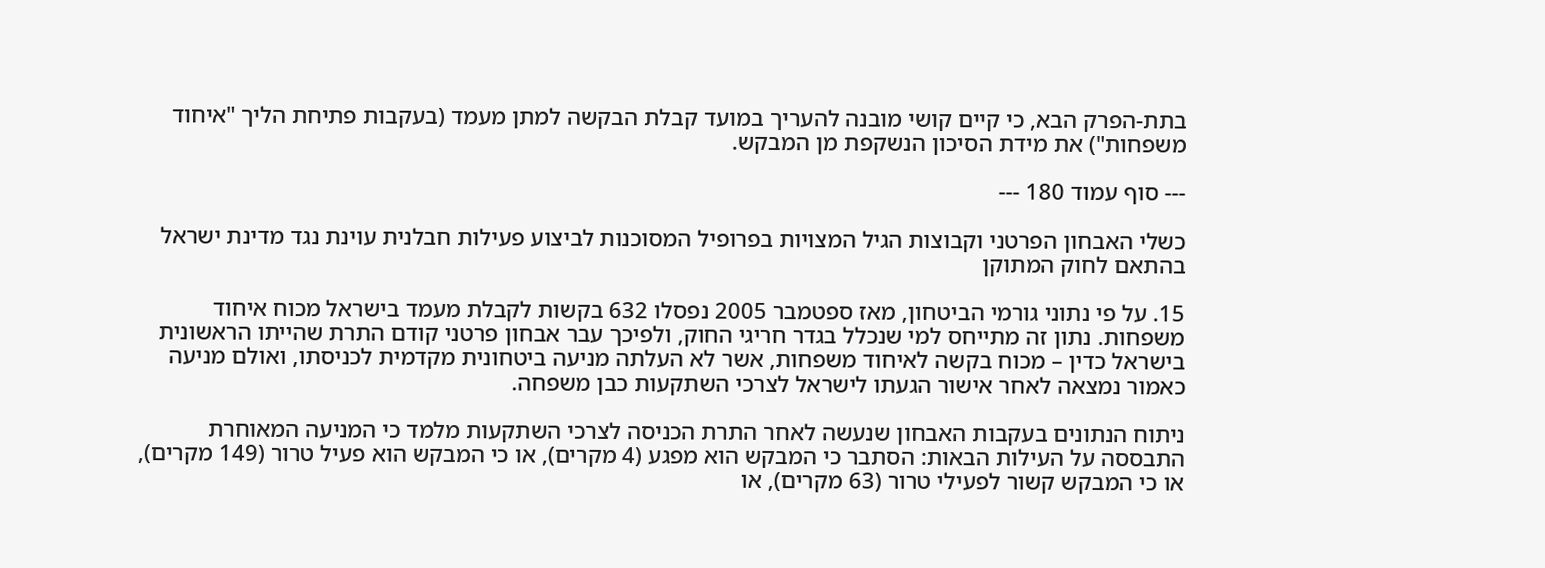בתת-הפרק הבא, כי קיים קושי מובנה להעריך במועד קבלת הבקשה למתן מעמד (בעקבות פתיחת הליך "איחוד משפחות") את מידת הסיכון הנשקפת מן המבקש.

--- סוף עמוד 180 ---

כשלי האבחון הפרטני וקבוצות הגיל המצויות בפרופיל המסוכנות לביצוע פעילות חבלנית עוינת נגד מדינת ישראל בהתאם לחוק המתוקן

15. על פי נתוני גורמי הביטחון, מאז ספטמבר 2005 נפסלו 632 בקשות לקבלת מעמד בישראל מכוח איחוד משפחות. נתון זה מתייחס למי שנכלל בגדר חריגי החוק, ולפיכך עבר אבחון פרטני קודם התרת שהייתו הראשונית בישראל כדין – מכוח בקשה לאיחוד משפחות, אשר לא העלתה מניעה ביטחונית מקדמית לכניסתו, ואולם מניעה כאמור נמצאה לאחר אישור הגעתו לישראל לצרכי השתקעות כבן משפחה.

ניתוח הנתונים בעקבות האבחון שנעשה לאחר התרת הכניסה לצרכי השתקעות מלמד כי המניעה המאוחרת התבססה על העילות הבאות: הסתבר כי המבקש הוא מפגע (4 מקרים), או כי המבקש הוא פעיל טרור (149 מקרים), או כי המבקש קשור לפעילי טרור (63 מקרים), או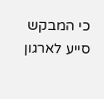כי המבקש סייע לארגון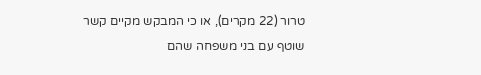טרור (22 מקרים), או כי המבקש מקיים קשר שוטף עם בני משפחה שהם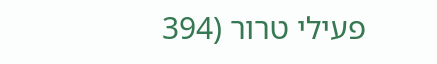פעילי טרור (394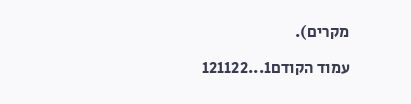מקרים).

עמוד הקודם1...121122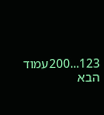123...200עמוד הבא